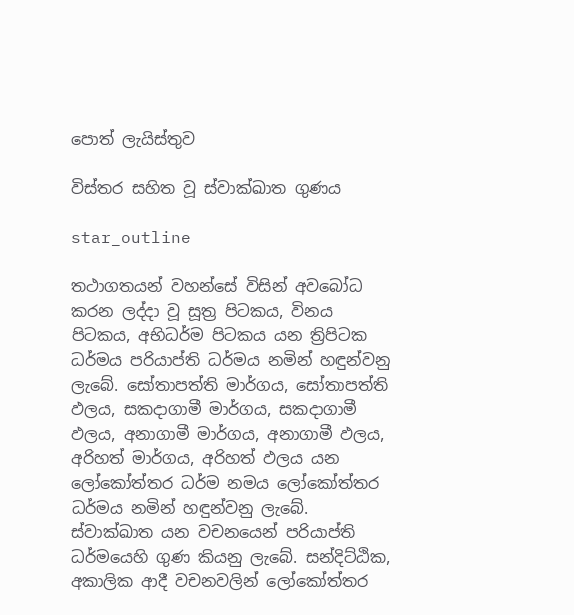පොත් ලැයිස්තුව

විස්තර සහිත වූ ස්වාක්ඛාත ගුණය

star_outline

තථාගතයන් වහන්සේ විසින් අවබෝධ කරන ලද්දා වූ සූත්‍ර පිටකය, විනය පිටකය, අභිධර්ම පිටකය යන ත්‍රිපිටක ධර්මය පරියාප්ති ධර්මය නමින් හඳුන්වනු ලැබේ. සෝතාපත්ති මාර්ගය, සෝතාපත්ති ඵලය, සකදාගාමී මාර්ගය, සකදාගාමී ඵලය, අනාගාමී මාර්ගය, අනාගාමී ඵලය, අරිහත් මාර්ගය, අරිහත් ඵලය යන ලෝකෝත්තර ධර්ම නමය ලෝකෝත්තර ධර්මය නමින් හඳුන්වනු ලැබේ. ස්වාක්ඛාත යන වචනයෙන් පරියාප්ති ධර්මයෙහි ගුණ කියනු ලැබේ. සන්දිට්ඨික, අකාලික ආදී වචනවලින් ලෝකෝත්තර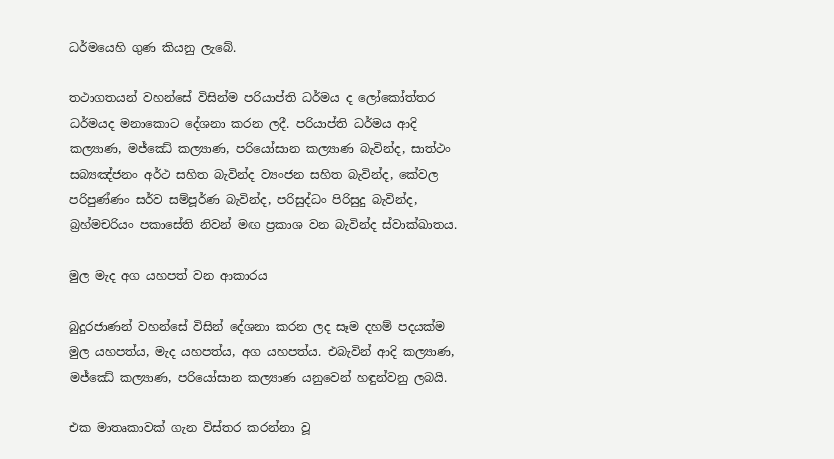ධර්මයෙහි ගුණ කියනු ලැබේ.

තථාගතයන් වහන්සේ විසින්ම පරියාප්ති ධර්මය ද ලෝකෝත්තර ධර්මයද මනාකොට දේශනා කරන ලදී. පරියාප්ති ධර්මය ආදි කල්‍යාණ, මජ්ඣේ කල්‍යාණ, පරියෝසාන කල්‍යාණ බැවින්ද, සාත්ථං සබ්‍යඤ්ජනං අර්ථ සහිත බැවින්ද ව්‍යංජන සහිත බැවින්ද, කේවල පරිපුණ්ණං සර්ව සම්පූර්ණ බැවින්ද, පරිසුද්ධං පිරිසුදු බැවින්ද, බ්‍රහ්මචරියං පකාසේති නිවන් මඟ ප්‍රකාශ වන බැවින්ද ස්වාක්ඛාතය.

මුල මැද අග යහපත් වන ආකාරය

බුදුරජාණන් වහන්සේ විසින් දේශනා කරන ලද සෑම දහම් පදයක්ම මුල යහපත්ය, මැද යහපත්ය, අග යහපත්ය. එබැවින් ආදි කල්‍යාණ, මජ්ඣේ කල්‍යාණ, පරියෝසාන කල්‍යාණ යනුවෙන් හඳුන්වනු ලබයි.

එක මාතෘකාවක් ගැන විස්තර කරන්නා වූ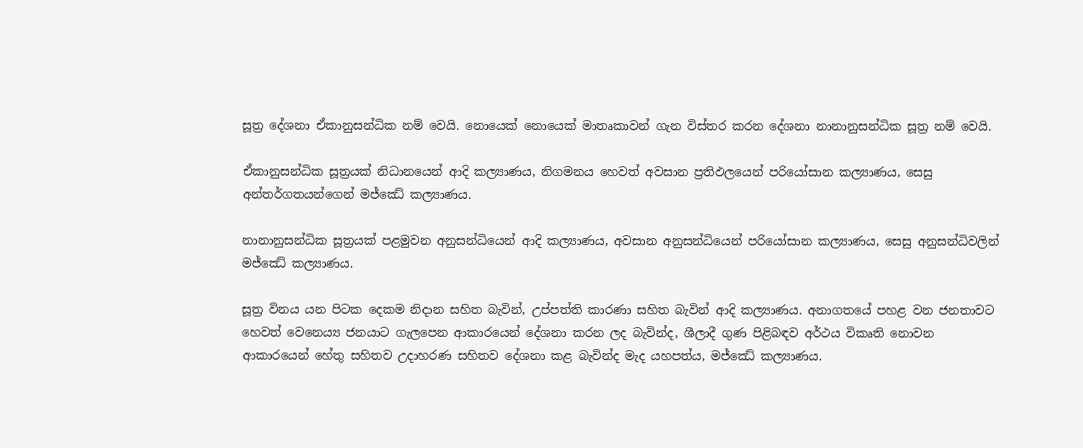සූත්‍ර දේශනා ඒකානුසන්ධික නම් වෙයි. නොයෙක් නොයෙක් මාතෘකාවන් ගැන විස්තර කරන දේශනා නානානුසන්ධික සූත්‍ර නම් වෙයි.

ඒකානුසන්ධික සූත්‍රයක් නිධානයෙන් ආදි කල්‍යාණය, නිගමනය හෙවත් අවසාන ප්‍රතිඵලයෙන් පරියෝසාන කල්‍යාණය, සෙසු අන්තර්ගතයන්ගෙන් මජ්ඣේ කල්‍යාණය.

නානානුසන්ධික සූත්‍රයක් පළමුවන අනුසන්ධියෙන් ආදි කල්‍යාණය, අවසාන අනුසන්ධියෙන් පරියෝසාන කල්‍යාණය, සෙසු අනුසන්ධිවලින් මජ්ඣේ කල්‍යාණය.

සූත්‍ර විනය යන පිටක දෙකම නිදාන සහිත බැවින්, උප්පත්ති කාරණා සහිත බැවින් ආදි කල්‍යාණය. අනාගතයේ පහළ වන ජනතාවට හෙවත් වෙනෙය්‍ය ජනයාට ගැලපෙන ආකාරයෙන් දේශනා කරන ලද බැවින්ද, ශීලාදී ගුණ පිළිබඳව අර්ථය විකෘති නොවන ආකාරයෙන් හේතු සහිතව උදාහරණ සහිතව දේශනා කළ බැවින්ද මැද යහපත්ය, මජ්ඣේ කල්‍යාණය.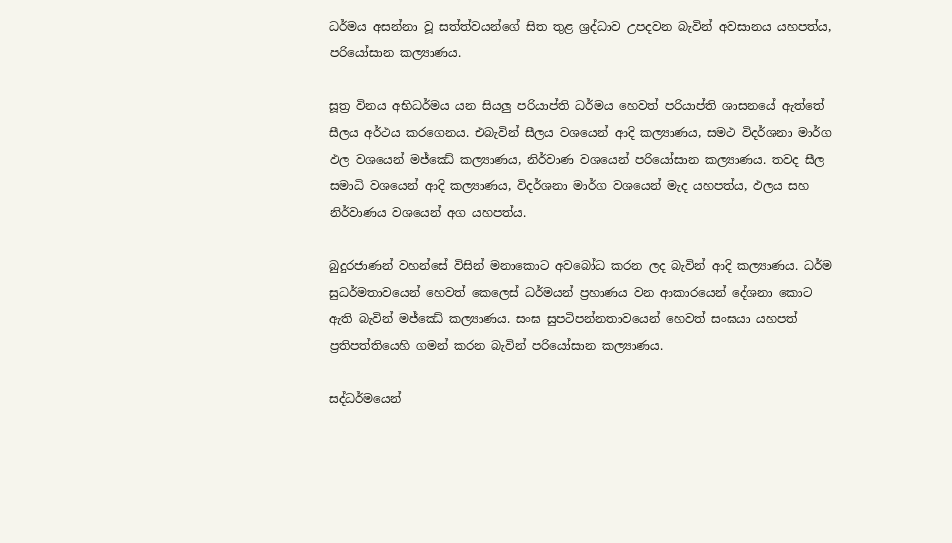ධර්මය අසන්නා වූ සත්ත්වයන්ගේ සිත තුළ ශ්‍රද්ධාව උපදවන බැවින් අවසානය යහපත්ය, පරියෝසාන කල්‍යාණය.

සූත්‍ර විනය අභිධර්මය යන සියලු පරියාප්ති ධර්මය හෙවත් පරියාප්ති ශාසනයේ ඇත්තේ සීලය අර්ථය කරගෙනය. එබැවින් සීලය වශයෙන් ආදි කල්‍යාණය, සමථ විදර්ශනා මාර්ග ඵල වශයෙන් මජ්ඣේ කල්‍යාණය, නිර්වාණ වශයෙන් පරියෝසාන කල්‍යාණය. තවද සීල සමාධි වශයෙන් ආදි කල්‍යාණය, විදර්ශනා මාර්ග වශයෙන් මැද යහපත්ය, ඵලය සහ නිර්වාණය වශයෙන් අග යහපත්ය.

බුදුරජාණන් වහන්සේ විසින් මනාකොට අවබෝධ කරන ලද බැවින් ආදි කල්‍යාණය. ධර්ම සුධර්මතාවයෙන් හෙවත් කෙලෙස් ධර්මයන් ප්‍රහාණය වන ආකාරයෙන් දේශනා කොට ඇති බැවින් මජ්ඣේ කල්‍යාණය. සංඝ සුපටිපන්නතාවයෙන් හෙවත් සංඝයා යහපත් ප්‍රතිපත්තියෙහි ගමන් කරන බැවින් පරියෝසාන කල්‍යාණය.

සද්ධර්මයෙන්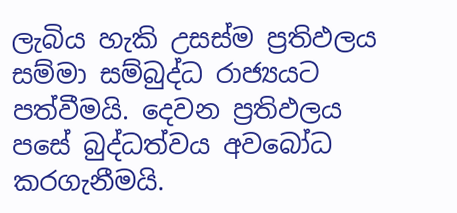ලැබිය හැකි උසස්ම ප්‍රතිඵලය සම්මා සම්බුද්ධ රාජ්‍යයට පත්වීමයි. දෙවන ප්‍රතිඵලය පසේ බුද්ධත්වය අවබෝධ කරගැනීමයි.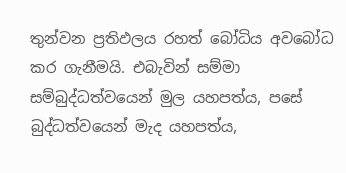තුන්වන ප්‍රතිඵලය රහත් බෝධිය අවබෝධ කර ගැනීමයි. එබැවින් සම්මා සම්බුද්ධත්වයෙන් මුල යහපත්ය, පසේ බුද්ධත්වයෙන් මැද යහපත්ය,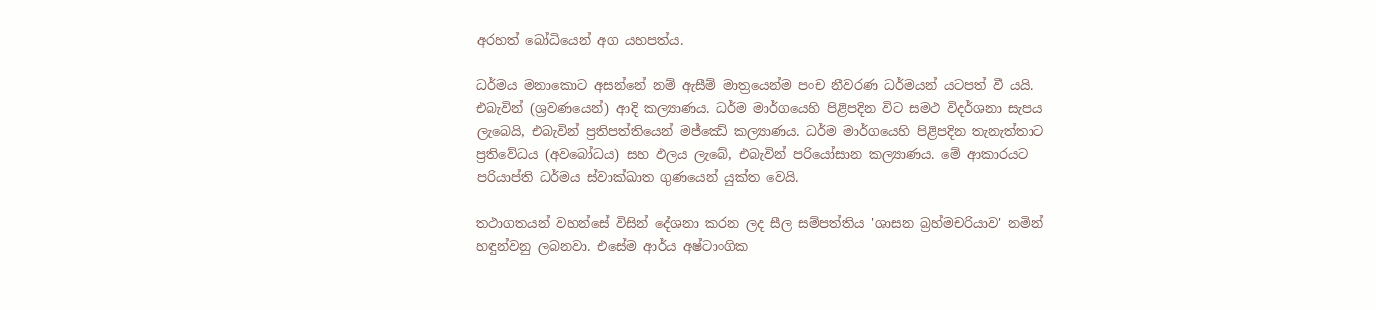අරහත් බෝධියෙන් අග යහපත්ය.

ධර්මය මනාකොට අසන්නේ නම් ඇසීම් මාත්‍රයෙන්ම පංච නීවරණ ධර්මයන් යටපත් වී යයි. එබැවින් (ශ්‍රවණයෙන්) ආදි කල්‍යාණය. ධර්ම මාර්ගයෙහි පිළිපදින විට සමථ විදර්ශනා සැපය ලැබෙයි, එබැවින් ප්‍රතිපත්තියෙන් මජ්ඣේ කල්‍යාණය. ධර්ම මාර්ගයෙහි පිළිපදින තැනැත්තාට ප්‍රතිවේධය (අවබෝධය) සහ ඵලය ලැබේ, එබැවින් පරියෝසාන කල්‍යාණය. මේ ආකාරයට පරියාප්ති ධර්මය ස්වාක්ඛාත ගුණයෙන් යුක්ත වෙයි.

තථාගතයන් වහන්සේ විසින් දේශනා කරන ලද සීල සම්පත්තිය 'ශාසන බ්‍රහ්මචරියාව' නමින් හඳුන්වනු ලබනවා. එසේම ආර්ය අෂ්ටාංගික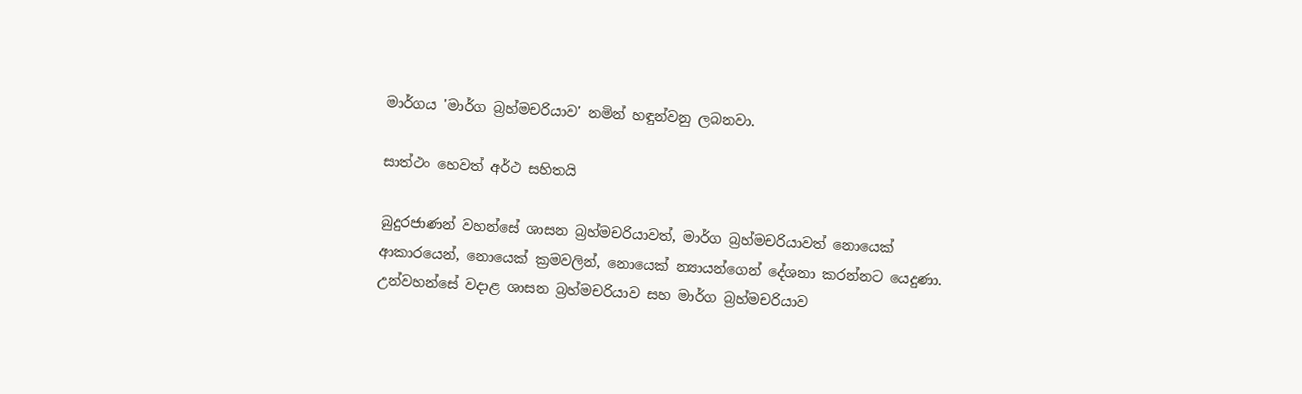මාර්ගය 'මාර්ග බ්‍රහ්මචරියාව' නමින් හඳුන්වනු ලබනවා.

සාත්ථං හෙවත් අර්ථ සහිතයි

බුදුරජාණන් වහන්සේ ශාසන බ්‍රහ්මචරියාවත්, මාර්ග බ්‍රහ්මචරියාවත් නොයෙක් ආකාරයෙන්, නොයෙක් ක්‍රමවලින්, නොයෙක් න්‍යායන්ගෙන් දේශනා කරන්නට යෙදුණා. උන්වහන්සේ වදාළ ශාසන බ්‍රහ්මචරියාව සහ මාර්ග බ්‍රහ්මචරියාව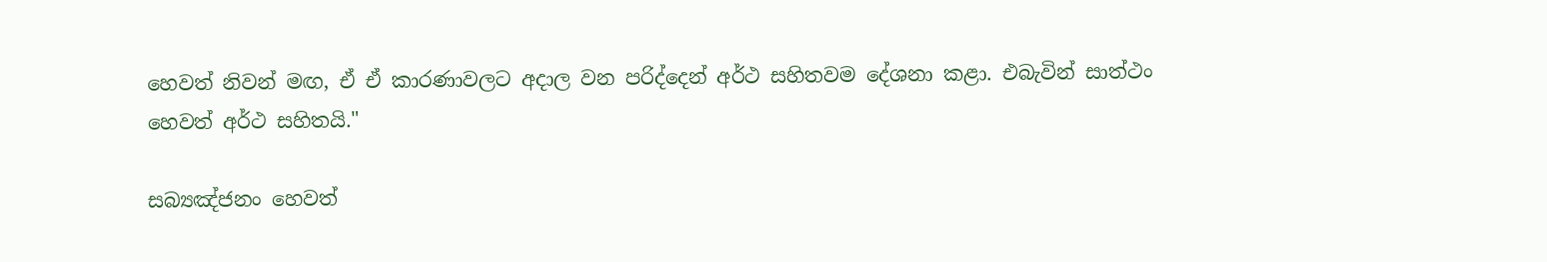හෙවත් නිවන් මඟ, ඒ ඒ කාරණාවලට අදාල වන පරිද්දෙන් අර්ථ සහිතවම දේශනා කළා. එබැවින් සාත්ථං හෙවත් අර්ථ සහිතයි."

සබ්‍යඤ්ජනං හෙවත්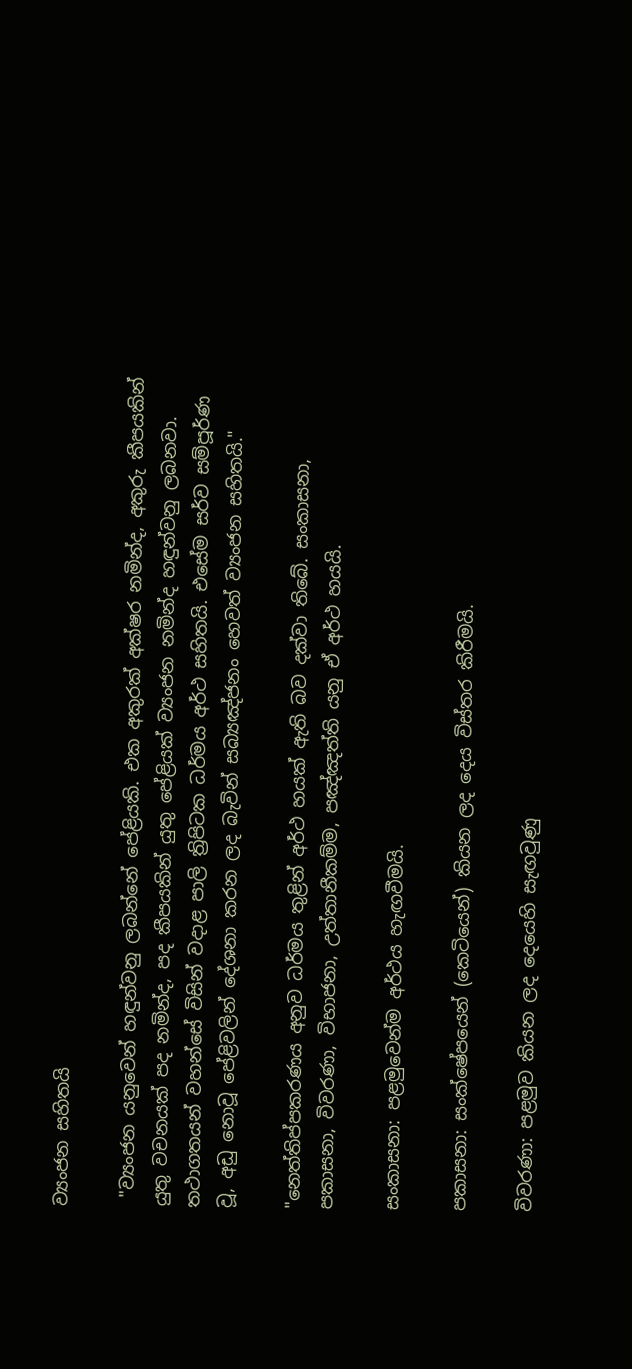ව්‍යංජන සහිතයි

 "ව්‍යංජන යනුවෙන් හඳුන්වනු ලබන්නේ පේළියකි. එක අකුරක් අක්ෂර නමින්ද, අකුරු කීපයකින් යුතු වචනයක් පද නමින්ද, පද කීපයකින් යුතු පේළියක් ව්‍යංජන නමින්ද හඳුන්වනු ලබනවා. තථාගතයන් වහන්සේ විසින් වදාළ පාලි ත්‍රිපිටක ධර්මය අර්ථ සහිතයි. එසේම සර්ව සම්පූර්ණ වූ, අඩු නොවූ පේළිවලින් දේශනා කරන ලද බැවින් සබ්‍යඤ්ජනං හෙවත් ව්‍යංජන සහිතයි."

"නෙත්තිප්පකරණය අනුව ධර්මය තුළින් අර්ථ හයක් ඇති බව දක්වා තිබේ. සංකාසනා, පකාසනා, විවරණා, විභාජනා, උත්තානීකම්ම, පඤ්ඤත්ති යනු ඒ අර්ථ හයයි.

සංකාසනා: පළමුවෙන්ම අර්ථය හැඟවීමයි.

පකාසනා: සංක්ෂේපයෙන් (කෙටියෙන්) කියන ලද දෙය විස්තර කිරීමයි.

විවරණා: පළමුව කියන ලද දෙයෙහි සැඟවුණු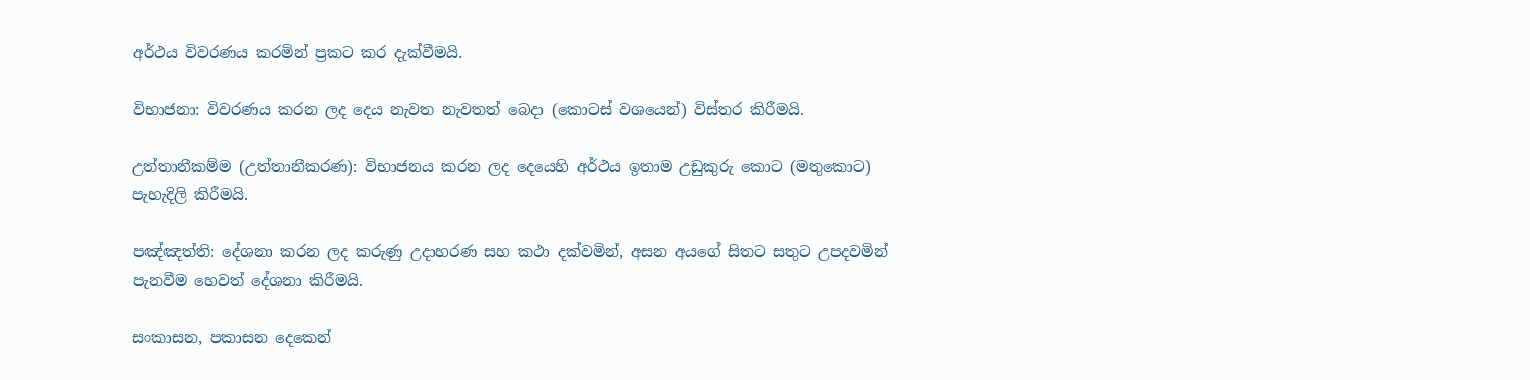අර්ථය විවරණය කරමින් ප්‍රකට කර දැක්වීමයි.

විභාජනා: විවරණය කරන ලද දෙය නැවත නැවතත් බෙදා (කොටස් වශයෙන්) විස්තර කිරීමයි.

උත්තානීකම්ම (උත්තානීකරණ): විභාජනය කරන ලද දෙයෙහි අර්ථය ඉතාම උඩුකුරු කොට (මතුකොට) පැහැදිලි කිරීමයි.

පඤ්ඤත්ති: දේශනා කරන ලද කරුණු උදාහරණ සහ කථා දක්වමින්, අසන අයගේ සිතට සතුට උපදවමින් පැනවීම හෙවත් දේශනා කිරීමයි.

සංකාසන, පකාසන දෙකෙන්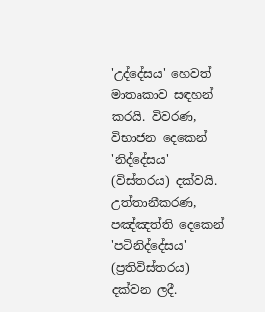'උද්දේසය' හෙවත් මාතෘකාව සඳහන් කරයි. විවරණ, විභාජන දෙකෙන් 'නිද්දේසය' (විස්තරය) දක්වයි. උත්තානීකරණ, පඤ්ඤත්ති දෙකෙන් 'පටිනිද්දේසය' (ප්‍රතිවිස්තරය) දක්වන ලදී.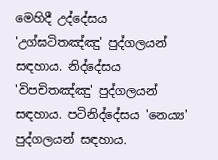මෙහිදී උද්දේසය 'උග්ඝටිතඤ්ඤු' පුද්ගලයන් සඳහාය. නිද්දේසය 'විපචිතඤ්ඤු' පුද්ගලයන් සඳහාය. පටිනිද්දේසය 'නෙය්‍ය' පුද්ගලයන් සඳහාය.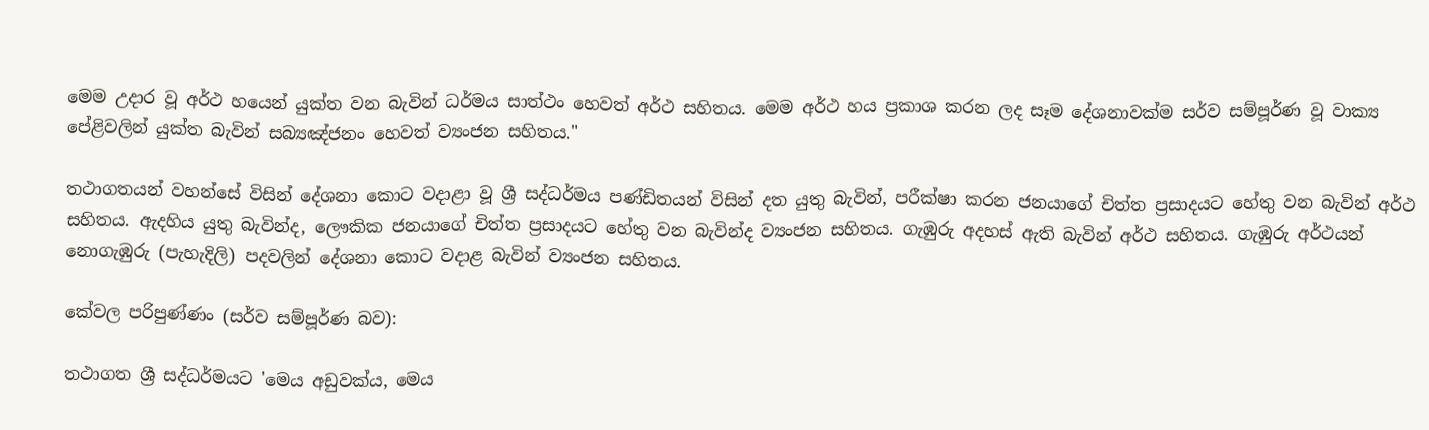මෙම උදාර වූ අර්ථ හයෙන් යුක්ත වන බැවින් ධර්මය සාත්ථං හෙවත් අර්ථ සහිතය. මෙම අර්ථ හය ප්‍රකාශ කරන ලද සෑම දේශනාවක්ම සර්ව සම්පූර්ණ වූ වාක්‍ය පේළිවලින් යුක්ත බැවින් සබ්‍යඤ්ජනං හෙවත් ව්‍යංජන සහිතය."

තථාගතයන් වහන්සේ විසින් දේශනා කොට වදාළා වූ ශ්‍රී සද්ධර්මය පණ්ඩිතයන් විසින් දත යුතු බැවින්, පරීක්ෂා කරන ජනයාගේ චිත්ත ප්‍රසාදයට හේතු වන බැවින් අර්ථ සහිතය. ඇදහිය යුතු බැවින්ද, ලෞකික ජනයාගේ චිත්ත ප්‍රසාදයට හේතු වන බැවින්ද ව්‍යංජන සහිතය. ගැඹුරු අදහස් ඇති බැවින් අර්ථ සහිතය. ගැඹුරු අර්ථයන් නොගැඹුරු (පැහැදිලි) පදවලින් දේශනා කොට වදාළ බැවින් ව්‍යංජන සහිතය.

කේවල පරිපුණ්ණං (සර්ව සම්පූර්ණ බව):

තථාගත ශ්‍රී සද්ධර්මයට 'මෙය අඩුවක්ය, මෙය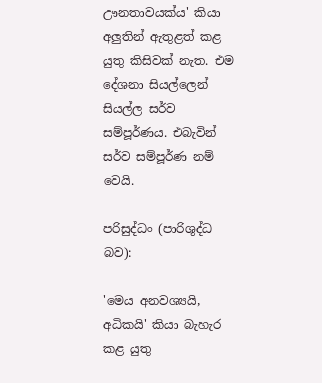ඌනතාවයක්ය' කියා අලුතින් ඇතුළත් කළ යුතු කිසිවක් නැත. එම දේශනා සියල්ලෙන් සියල්ල සර්ව සම්පූර්ණය. එබැවින් සර්ව සම්පූර්ණ නම් වෙයි.

පරිසුද්ධං (පාරිශුද්ධ බව):

'මෙය අනවශ්‍යයි, අධිකයි' කියා බැහැර කළ යුතු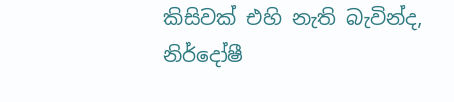කිසිවක් එහි නැති බැවින්ද, නිර්දෝෂී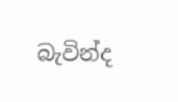බැවින්ද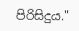පිරිසිදුය."